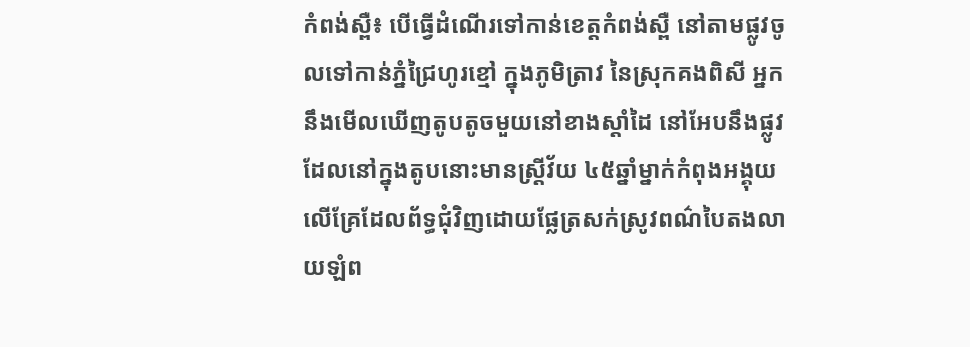កំពង់ស្ពឺ៖ បើធ្វើដំណើរទៅកាន់ខេត្តកំពង់ស្ពឺ នៅតាមផ្លូវចូលទៅកាន់ភ្នំជ្រៃហូរខ្មៅ ក្នុងភូមិត្រាវ នៃស្រុកគងពិសី អ្នកនឹងមើលឃើញតូបតូចមួយនៅខាងស្តាំដៃ នៅអែបនឹងផ្លូវ ដែលនៅក្នុងតូបនោះមានស្ត្រីវ័យ ៤៥ឆ្នាំម្នាក់កំពុងអង្គុយលើគ្រែដែលព័ទ្ធជុំវិញដោយផ្លែត្រសក់ស្រូវពណ៌បៃតងលាយឡំព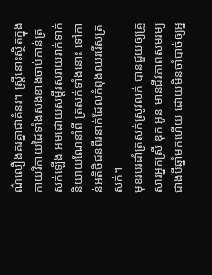ណ៌លឿងគរគ្នាជាគំនរ។ ស្ត្រីនោះស្ថិតក្នុងកាយវិកាយដៃទាំងសងខាងចាប់កាន់ត្រសក់ឡើង អមដោយសម្តីរសរាយរាក់ទាក់និយាយណែនាំពី ត្រសក់ទាំងនោះ ទៅកាន់អតិថិជនពីរនាក់ដែលកំពុងឈររើសត្រសក់។
មុខរបរដាំត្រសក់ស្រូវលក់ បានជួយឲ្យគ្រួសារអ្នកស្រី ឌុក អូន មានជីវភាពសមរម្យជាងបីឆ្នាំមកហើយ ដោយមិនចាំបាច់ឲ្យអ្ន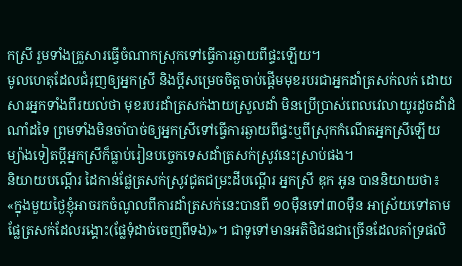កស្រី រួមទាំងគ្រួសារធ្វើចំណាកស្រុកទៅធ្វើការឆ្ងាយពីផ្ទះឡើយ។
មូលហេតុដែលជំរុញឲ្យអ្នកស្រី និងប្តីសម្រេចចិត្តចាប់ផ្តើមមុខរបរជាអ្នកដាំត្រសក់លក់ ដោយសារអ្នកទាំងពីរយល់ថា មុខរបរដាំត្រសក់ងាយស្រួលដាំ មិនប្រើប្រាស់ពេលវេលាយូរដូចដាំដំណាំដទៃ ព្រមទាំងមិនចាំបាច់ឲ្យអ្នកស្រីទៅធ្វើការឆ្ងាយពីផ្ទះឬពីស្រុកកំណើតអ្នកស្រីឡើយ ម្យ៉ាងទៀតប្តីអ្នកស្រីក៏ធ្លាប់រៀនបច្ចេកទេសដាំត្រសក់ស្រូវនេះស្រាប់ផង។
និយាយបណ្តើរ ដៃកាន់ផ្លែត្រសក់ស្រូវជូតជម្រះដីបណ្តើរ អ្នកស្រី ឌុក អូន បាននិយាយថា៖ «ក្នុងមួយថ្ងៃខ្ញុំអាចរកចំណូលពីការដាំត្រសក់នេះបានពី ១០ម៉ឺនទៅ៣០ម៉ឺន អាស្រ័យទៅតាមផ្លែត្រសក់ដែលរង្គោះ(ផ្លែទុំដាច់ចេញពីទង)»។ ជាទូទៅមានអតិថិជនជាច្រើនដែលគាំទ្រផលិ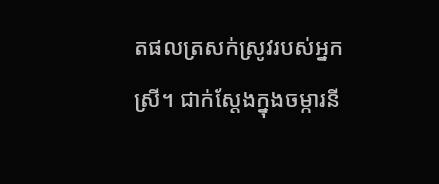តផលត្រសក់ស្រូវរបស់អ្នកស្រី។ ជាក់ស្តែងក្នុងចម្ការនី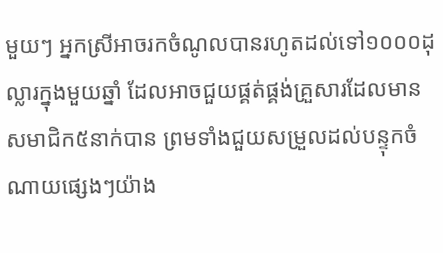មួយៗ អ្នកស្រីអាចរកចំណូលបានរហូតដល់ទៅ១០០០ដុល្លារក្នុងមួយឆ្នាំ ដែលអាចជួយផ្គត់ផ្គង់គ្រួសារដែលមានសមាជិក៥នាក់បាន ព្រមទាំងជួយសម្រួលដល់បន្ទុកចំណាយផ្សេងៗយ៉ាង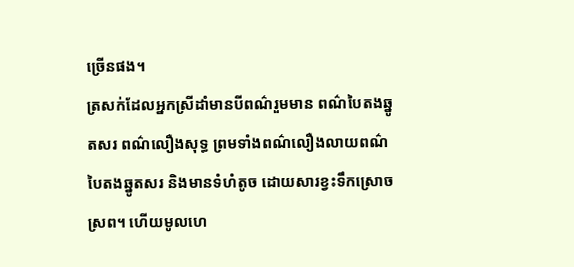ច្រើនផង។
ត្រសក់ដែលអ្នកស្រីដាំមានបីពណ៌រួមមាន ពណ៌បៃតងឆ្នូតសរ ពណ៌លឿងសុទ្ធ ព្រមទាំងពណ៌លឿងលាយពណ៌បៃតងឆ្នូតសរ និងមានទំហំតូច ដោយសារខ្វះទឹកស្រោចស្រព។ ហើយមូលហេ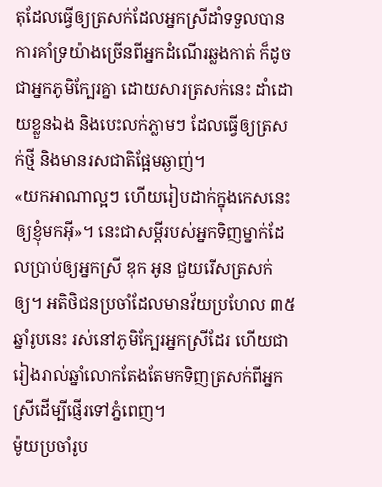តុដែលធ្វើឲ្យត្រសក់ដែលអ្នកស្រីដាំទទួលបានការគាំទ្រយ៉ាងច្រើនពីអ្នកដំណើរឆ្លងកាត់ ក៏ដូចជាអ្នកភូមិក្បែរគ្នា ដោយសារត្រសក់នេះ ដាំដោយខ្លួនឯង និងបេះលក់ភ្លាមៗ ដែលធ្វើឲ្យត្រសក់ថ្មី និងមានរសជាតិផ្អែមឆ្ងាញ់។
«យកអាណាល្អៗ ហើយរៀបដាក់ក្នុងកេសនេះឲ្យខ្ញុំមកអ៊ី»។ នេះជាសម្តីរបស់អ្នកទិញម្នាក់ដែលប្រាប់ឲ្យអ្នកស្រី ឌុក អូន ជួយរើសត្រសក់ឲ្យ។ អតិថិជនប្រចាំដែលមានវ័យប្រហែល ៣៥ឆ្នាំរូបនេះ រស់នៅភូមិក្បែរអ្នកស្រីដែរ ហើយជារៀងរាល់ឆ្នាំលោកតែងតែមកទិញត្រសក់ពីអ្នកស្រីដើម្បីផ្ញើរទៅភ្នំពេញ។
ម៉ូយប្រចាំរូប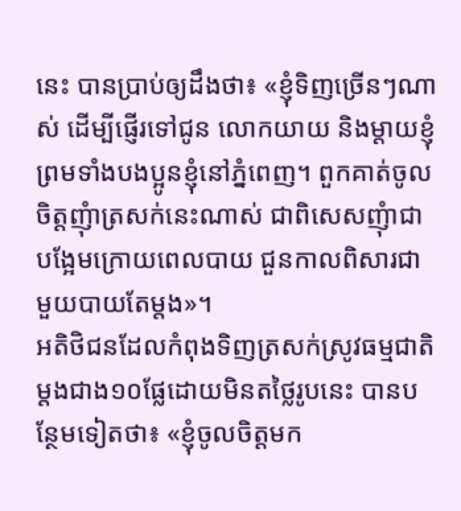នេះ បានប្រាប់ឲ្យដឹងថា៖ «ខ្ញុំទិញច្រើនៗណាស់ ដើម្បីផ្ញើរទៅជូន លោកយាយ និងម្តាយខ្ញុំព្រមទាំងបងប្អូនខ្ញុំនៅភ្នំពេញ។ ពួកគាត់ចូលចិត្តញុំាត្រសក់នេះណាស់ ជាពិសេសញុំាជាបង្អែមក្រោយពេលបាយ ជួនកាលពិសារជាមួយបាយតែម្តង»។
អតិថិជនដែលកំពុងទិញត្រសក់ស្រូវធម្មជាតិម្តងជាង១០ផ្លែដោយមិនតថ្លៃរូបនេះ បានបន្ថែមទៀតថា៖ «ខ្ញុំចូលចិត្តមក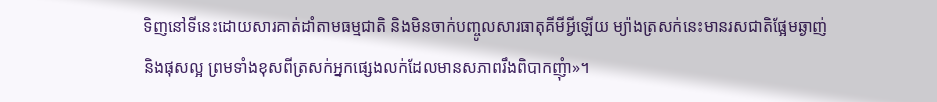ទិញនៅទីនេះដោយសារគាត់ដាំតាមធម្មជាតិ និងមិនចាក់បញ្ចូលសារធាតុគីមីអ្វីឡើយ ម្យ៉ាងត្រសក់នេះមានរសជាតិផ្អែមឆ្ងាញ់ និងផុសល្អ ព្រមទាំងខុសពីត្រសក់អ្នកផ្សេងលក់ដែលមានសភាពរឹងពិបាកញុំា»។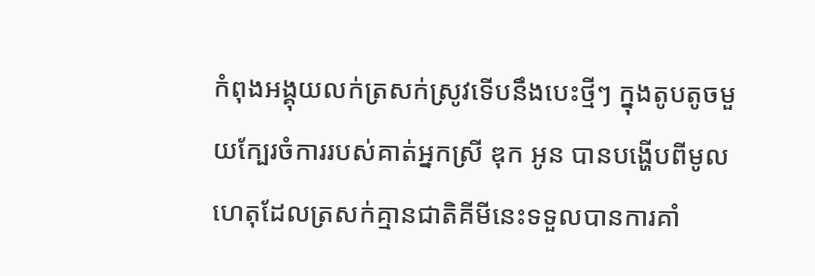កំពុងអង្គុយលក់ត្រសក់ស្រូវទើបនឹងបេះថ្មីៗ ក្នុងតូបតូចមួយក្បែរចំការរបស់គាត់អ្នកស្រី ឌុក អូន បានបង្ហើបពីមូលហេតុដែលត្រសក់គ្មានជាតិគីមីនេះទទួលបានការគាំ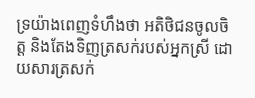ទ្រយ៉ាងពេញទំហឹងថា អតិថិជនចូលចិត្ត និងតែងទិញត្រសក់របស់អ្នកស្រី ដោយសារត្រសក់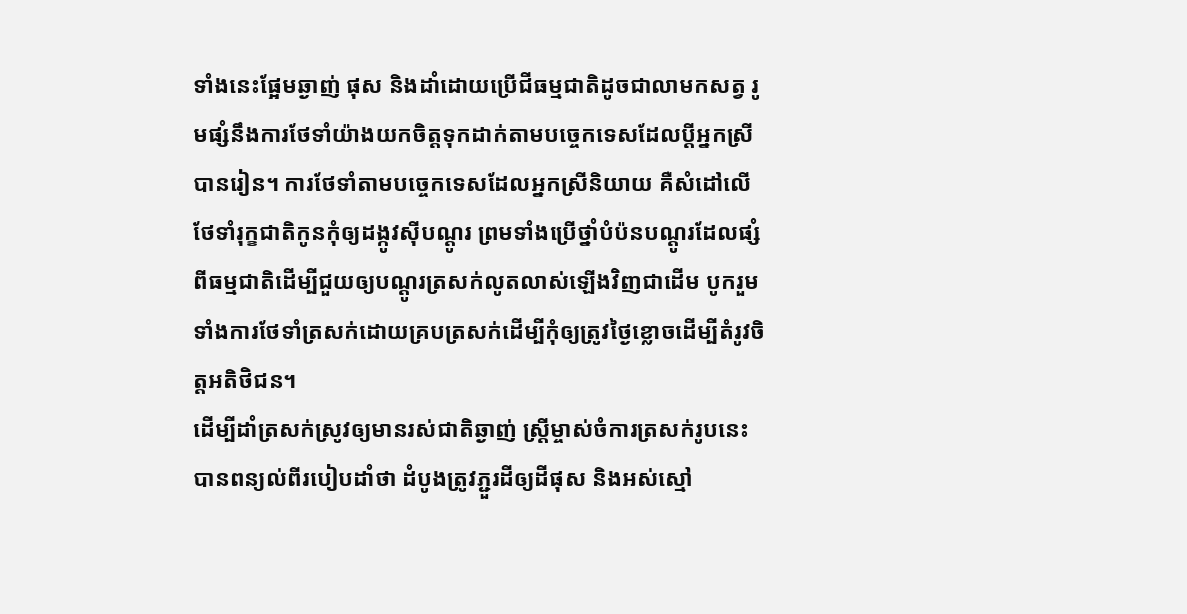ទាំងនេះផ្អែមឆ្ងាញ់ ផុស និងដាំដោយប្រើជីធម្មជាតិដូចជាលាមកសត្វ រូមផ្សំនឹងការថែទាំយ៉ាងយកចិត្តទុកដាក់តាមបច្ចេកទេសដែលប្តីអ្នកស្រីបានរៀន។ ការថែទាំតាមបច្ចេកទេសដែលអ្នកស្រីនិយាយ គឺសំដៅលើថែទាំរុក្ខជាតិកូនកុំឲ្យដង្កូវស៊ីបណ្តូរ ព្រមទាំងប្រើថ្នាំបំប៉នបណ្តូរដែលផ្សំពីធម្មជាតិដើម្បីជួយឲ្យបណ្តូរត្រសក់លូតលាស់ឡើងវិញជាដើម បូករួមទាំងការថែទាំត្រសក់ដោយគ្របត្រសក់ដើម្បីកុំឲ្យត្រូវថ្ងៃខ្លោចដើម្បីតំរូវចិត្តអតិថិជន។
ដើម្បីដាំត្រសក់ស្រូវឲ្យមានរស់ជាតិឆ្ងាញ់ ស្ត្រីម្ចាស់ចំការត្រសក់រូបនេះ បានពន្យល់ពីរបៀបដាំថា ដំបូងត្រូវភ្ជួរដីឲ្យដីផុស និងអស់ស្មៅ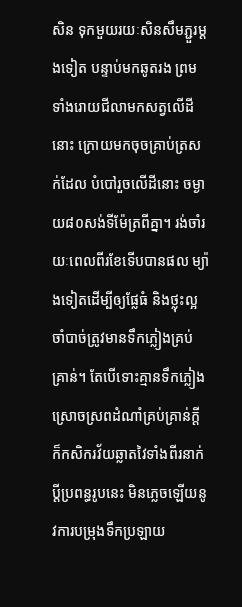សិន ទុកមួយរយៈសិនសឹមភ្ជួរម្តងទៀត បន្ទាប់មកឆូតរង ព្រមទាំងរោយជីលាមកសត្វលើដីនោះ ក្រោយមកចុចគ្រាប់ត្រសក់ដែល បំបៅរួចលើដីនោះ ចម្ងាយ៨០សង់ទីម៉ែត្រពីគ្នា។ រង់ចាំរយៈពេលពីរខែទើបបានផល ម្យ៉ាងទៀតដើម្បីឲ្យផ្លែធំ និងថ្លុះល្អចាំបាច់ត្រូវមានទឹកភ្លៀងគ្រប់គ្រាន់។ តែបើទោះគ្មានទឹកភ្លៀងស្រោចស្រពដំណាំគ្រប់គ្រាន់ក្តី ក៏កសិករវ័យឆ្លាតវៃទាំងពីរនាក់ប្តីប្រពន្ធរូបនេះ មិនភ្លេចឡើយនូវការបម្រុងទឹកប្រឡាយ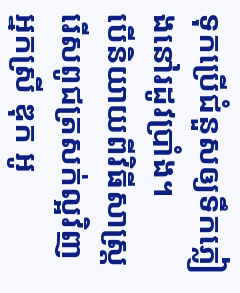ទុកប្រើជំនួសឲ្យទឹកភ្លៀងនៅរដូវប្រាំង។
បើនិយាយពីវិធីសាស្ត្ររើសពូជត្រសក់ល្អវិញ អ្នកស្រី ឌុក អូ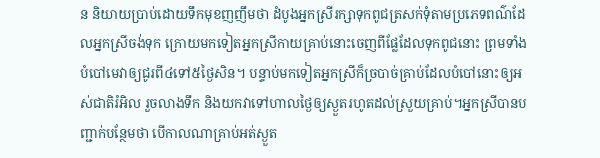ន និយាយប្រាប់ដោយទឹកមុខញញឹមថា ដំបូងអ្នកស្រីរក្សាទុកពូជត្រសក់ទុំតាមប្រភេទពណ៌ដែលអ្នកស្រីចង់ទុក ក្រោយមកទៀតអ្នកស្រីកាយគ្រាប់នោះចេញពីផ្លែដែលទុកពូជនោះ ព្រមទាំងបំបៅមេវាឲ្យជូរពី៤ទៅ៥ថ្ងៃសិន។ បន្ទាប់មកទៀតអ្នកស្រីក៏ច្របាច់គ្រាប់ដែលបំបៅនោះឲ្យអស់ជាតិរំអិល រួចលាងទឹក និងយកវាទៅហាលថ្ងៃឲ្យស្ងួតរហូតដល់ស្រួយគ្រាប់។អ្នកស្រីបានបញ្ជាក់បន្ថែមថា បើកាលណាគ្រាប់អត់ស្ងួត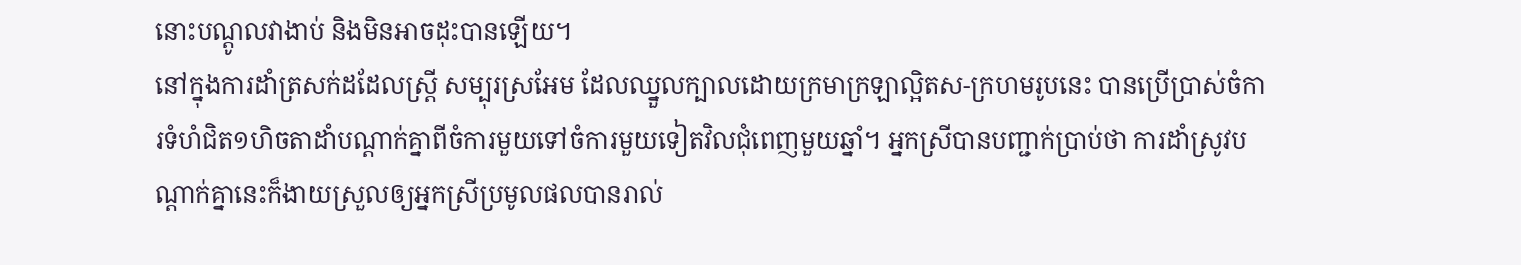នោះបណ្តូលវាងាប់ និងមិនអាចដុះបានឡើយ។
នៅក្នុងការដាំត្រសក់ដដែលស្ត្រី សម្បុរស្រអែម ដែលឈ្នួលក្បាលដោយក្រមាក្រឡាល្អិតស-ក្រហមរូបនេះ បានប្រើប្រាស់ចំការទំហំជិត១ហិចតាដាំបណ្តាក់គ្នាពីចំការមួយទៅចំការមួយទៀតវិលជុំពេញមួយឆ្នាំ។ អ្នកស្រីបានបញ្ជាក់ប្រាប់ថា ការដាំស្រូវបណ្តាក់គ្នានេះក៏ងាយស្រួលឲ្យអ្នកស្រីប្រមូលផលបានរាល់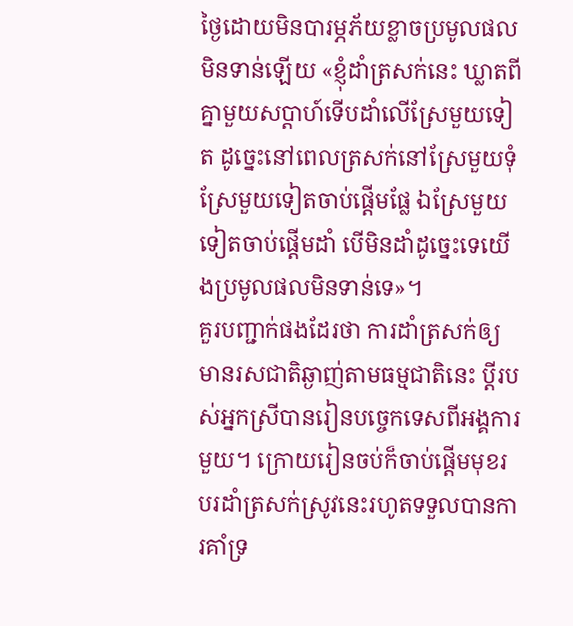ថ្ងៃដោយមិនបារម្ភភ័យខ្លាចប្រមូលផលមិនទាន់ឡើយ «ខ្ញុំដាំត្រសក់នេះ ឃ្លាតពីគ្នាមួយសប្តាហ៍ទើបដាំលើស្រែមួយទៀត ដូច្នេះនៅពេលត្រសក់នៅស្រែមួយទុំ ស្រែមួយទៀតចាប់ផ្តើមផ្លែ ឯស្រែមួយទៀតចាប់ផ្តើមដាំ បើមិនដាំដូច្នេះទេយើងប្រមូលផលមិនទាន់ទេ»។
គួរបញ្ជាក់ផងដែរថា ការដាំត្រសក់ឲ្យមានរសជាតិឆ្ងាញ់តាមធម្មជាតិនេះ ប្តីរបស់អ្នកស្រីបានរៀនបច្ចេកទេសពីអង្គការមួយ។ ក្រោយរៀនចប់ក៏ចាប់ផ្តើមមុខរបរដាំត្រសក់ស្រូវនេះរហូតទទួលបានការគាំទ្រ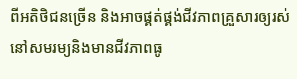ពីអតិថិជនច្រើន និងអាចផ្គត់ផ្គង់ជីវភាពគ្រួសារឲ្យរស់នៅសមរម្យនិងមានជីវភាពធូ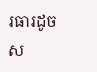រធារដូចស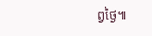ព្វថ្ងៃ៕